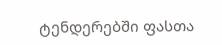ტენდერებში ფასთა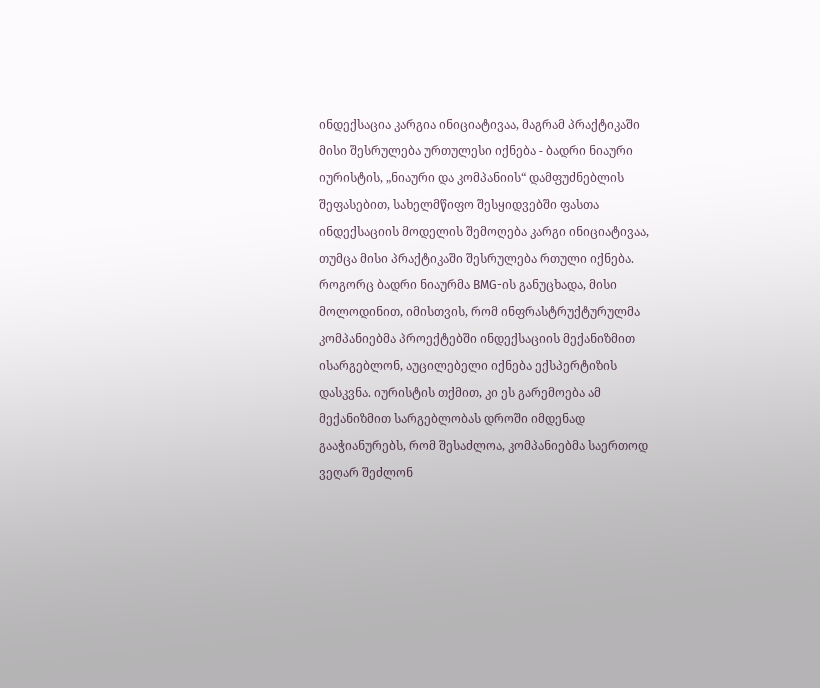ინდექსაცია კარგია ინიციატივაა, მაგრამ პრაქტიკაში მისი შესრულება ურთულესი იქნება - ბადრი ნიაური
იურისტის, „ნიაური და კომპანიის“ დამფუძნებლის შეფასებით, სახელმწიფო შესყიდვებში ფასთა ინდექსაციის მოდელის შემოღება კარგი ინიციატივაა, თუმცა მისი პრაქტიკაში შესრულება რთული იქნება.
როგორც ბადრი ნიაურმა BMG-ის განუცხადა, მისი მოლოდინით, იმისთვის, რომ ინფრასტრუქტურულმა კომპანიებმა პროექტებში ინდექსაციის მექანიზმით ისარგებლონ, აუცილებელი იქნება ექსპერტიზის დასკვნა. იურისტის თქმით, კი ეს გარემოება ამ მექანიზმით სარგებლობას დროში იმდენად გააჭიანურებს, რომ შესაძლოა, კომპანიებმა საერთოდ ვეღარ შეძლონ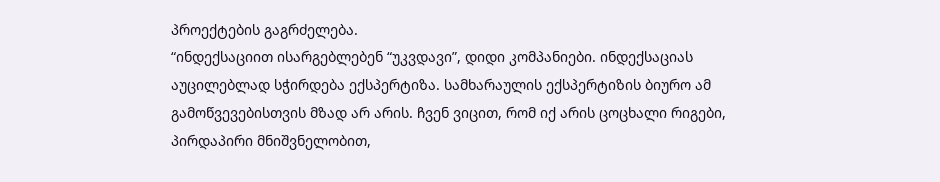პროექტების გაგრძელება.
“ინდექსაციით ისარგებლებენ “უკვდავი”, დიდი კომპანიები. ინდექსაციას აუცილებლად სჭირდება ექსპერტიზა. სამხარაულის ექსპერტიზის ბიურო ამ გამოწვევებისთვის მზად არ არის. ჩვენ ვიცით, რომ იქ არის ცოცხალი რიგები, პირდაპირი მნიშვნელობით,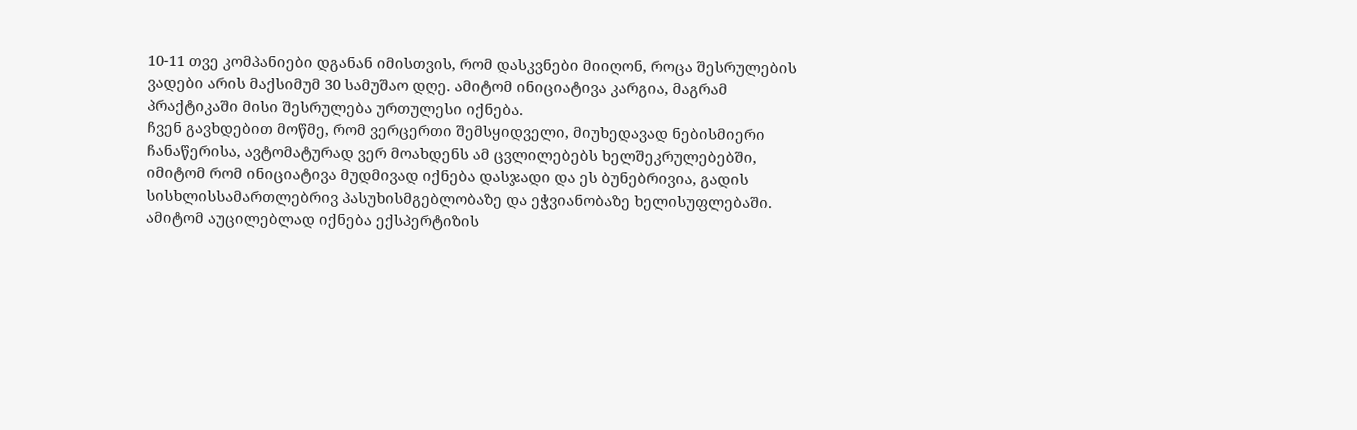10-11 თვე კომპანიები დგანან იმისთვის, რომ დასკვნები მიიღონ, როცა შესრულების ვადები არის მაქსიმუმ 30 სამუშაო დღე. ამიტომ ინიციატივა კარგია, მაგრამ პრაქტიკაში მისი შესრულება ურთულესი იქნება.
ჩვენ გავხდებით მოწმე, რომ ვერცერთი შემსყიდველი, მიუხედავად ნებისმიერი ჩანაწერისა, ავტომატურად ვერ მოახდენს ამ ცვლილებებს ხელშეკრულებებში, იმიტომ რომ ინიციატივა მუდმივად იქნება დასჯადი და ეს ბუნებრივია, გადის სისხლისსამართლებრივ პასუხისმგებლობაზე და ეჭვიანობაზე ხელისუფლებაში.
ამიტომ აუცილებლად იქნება ექსპერტიზის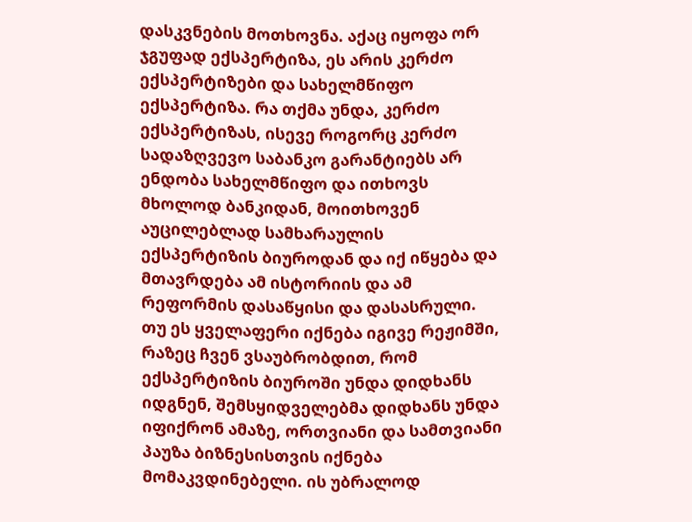დასკვნების მოთხოვნა. აქაც იყოფა ორ ჯგუფად ექსპერტიზა, ეს არის კერძო ექსპერტიზები და სახელმწიფო ექსპერტიზა. რა თქმა უნდა, კერძო ექსპერტიზას, ისევე როგორც კერძო სადაზღვევო საბანკო გარანტიებს არ ენდობა სახელმწიფო და ითხოვს მხოლოდ ბანკიდან, მოითხოვენ აუცილებლად სამხარაულის ექსპერტიზის ბიუროდან და იქ იწყება და მთავრდება ამ ისტორიის და ამ რეფორმის დასაწყისი და დასასრული.
თუ ეს ყველაფერი იქნება იგივე რეჟიმში, რაზეც ჩვენ ვსაუბრობდით, რომ ექსპერტიზის ბიუროში უნდა დიდხანს იდგნენ, შემსყიდველებმა დიდხანს უნდა იფიქრონ ამაზე, ორთვიანი და სამთვიანი პაუზა ბიზნესისთვის იქნება მომაკვდინებელი. ის უბრალოდ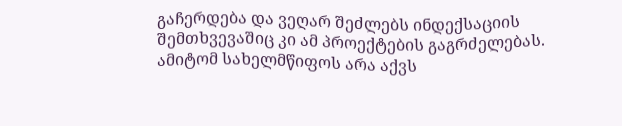გაჩერდება და ვეღარ შეძლებს ინდექსაციის შემთხვევაშიც კი ამ პროექტების გაგრძელებას. ამიტომ სახელმწიფოს არა აქვს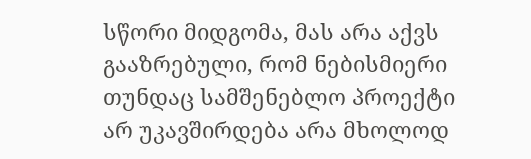სწორი მიდგომა, მას არა აქვს გააზრებული, რომ ნებისმიერი თუნდაც სამშენებლო პროექტი არ უკავშირდება არა მხოლოდ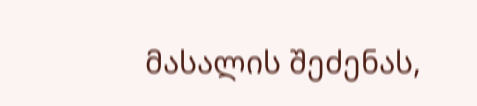მასალის შეძენას,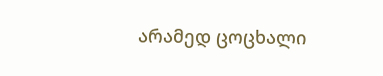არამედ ცოცხალი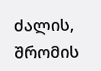ძალის, შრომის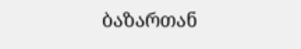ბაზართან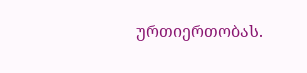ურთიერთობას.